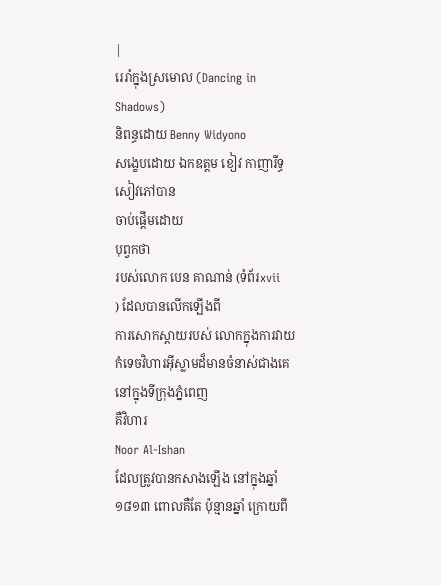|
រេរាំក្នុងស្រមោល (Dancing in Shadows)
និពន្ធដោយ Benny Widyono
សងេ្ខបដោយ ឯកឧត្តម ខៀវ កាញារីទ្ធ
សៀវភៅបាន
ចាប់ផ្តើមដោយ
បុព្វកថា
របស់លោក បេន គាណាន់ (ទំព័រxvii
) ដែលបានលើកឡើងពី
ការសោកស្តាយរបស់ លោកក្នុងការវាយកំទេចវិហារអ៊ីស្លាមដ៏មានចំនាស់ជាងគេនៅក្នុងទីក្រុងភ្នំពេញ
គឺវិហារ
Noor Al-Ishan
ដែលត្រូវបានកសាងឡើង នៅក្នុងឆ្នាំ ១៨១៣ ពោលគឺតែ ប៉ុន្មានឆ្នាំ ក្រោយពី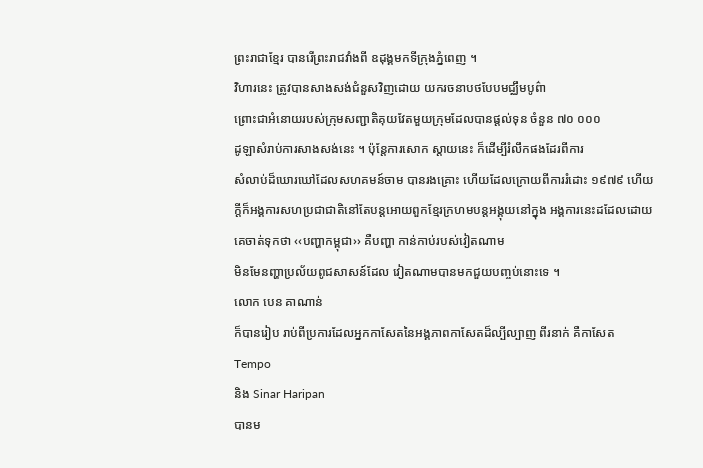ព្រះរាជាខ្មែរ បានរើព្រះរាជវាំងពី ឧដុង្គមកទីក្រុងភ្នំពេញ ។
វិហារនេះ ត្រូវបានសាងសង់ជំនួសវិញដោយ យករចនាបថបែបមជ្ឈឹមបូព៌ា
ព្រោះជាអំនោយរបស់ក្រុមសញ្ជាតិគុយវែតមួយក្រុមដែលបានផ្តល់ទុន ចំនួន ៧០ ០០០
ដូឡាសំរាប់ការសាងសង់នេះ ។ ប៉ុន្តែការសោក ស្តាយនេះ ក៏ដើម្បីរំលឹកផងដែរពីការ
សំលាប់ដ៏ឃោរឃៅដែលសហគមន៍ចាម បានរងគ្រោះ ហើយដែលក្រោយពីការរំដោះ ១៩៧៩ ហើយ
ក្តីក៏អង្គការសហប្រជាជាតិនៅតែបន្តអោយពួកខ្មែរក្រហមបន្តអង្គុយនៅក្នុង អង្គការនេះដដែលដោយ
គេចាត់ទុកថា ‹‹បញ្ហាកម្ពុជា›› គឺបញ្ហា កាន់កាប់របស់វៀតណាម
មិនមែនញ្ហាប្រល័យពូជសាសន៍ដែល វៀតណាមបានមកជួយបញ្ចប់នោះទេ ។
លោក បេន គាណាន់
ក៏បានរៀប រាប់ពីប្រការដែលអ្នកកាសែតនៃអង្គភាពកាសែតដ៏ល្បីល្បាញ ពីរនាក់ គឺកាសែត
Tempo
និង Sinar Haripan
បានម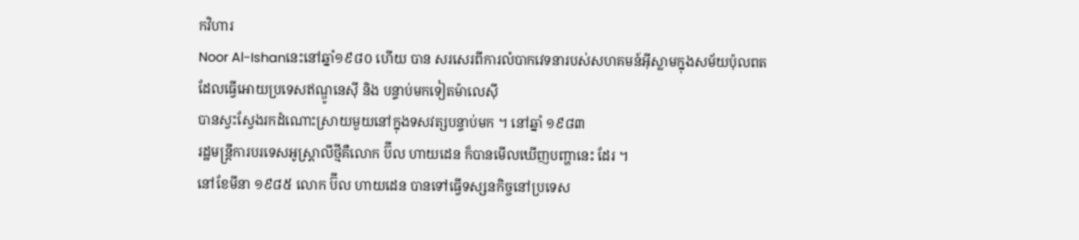កវិហារ
Noor Al-Ishanនេះនៅឆ្នាំ១៩៨០ ហើយ បាន សរសេរពីការលំបាកវេទនារបស់សហគមន៍អ៊ីស្លាមក្នុងសម័យប៉ុលពត
ដែលធ្វើអោយប្រទេសឥណ្ឌូនេស៊ី និង បន្ទាប់មកទៀតម៉ាលេស៊ី
បានស្វះស្វែងរកដំណោះស្រាយមួយនៅក្នុងទសវត្សបន្ទាប់មក ។ នៅឆ្នាំ ១៩៨៣
រដ្ឋមន្ត្រីការបរទេសអូស្ត្រាលីថ្មីគឺលោក ប៊ីល ហាយដេន ក៏បានមើលឃើញបញ្ហានេះ ដែរ ។
នៅខែមីនា ១៩៨៥ លោក ប៊ីល ហាយដេន បានទៅធ្វើទស្សនកិច្ចនៅប្រទេស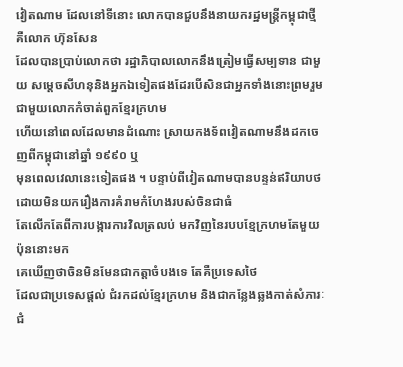វៀតណាម ដែលនៅទីនោះ លោកបានជួបនឹងនាយករដ្ឋមន្ត្រីកម្ពុជាថ្មី គឺលោក ហ៊ុនសែន
ដែលបានប្រាប់លោកថា រដ្ឋាភិបាលលោកនឹងត្រៀមធ្វើសម្បទាន ជាមួយ សម្តេចសីហនុនិងអ្នកឯទៀតផងដែរបើសិនជាអ្នកទាំងនោះព្រមរួមជាមួយលោកកំចាត់ពួកខ្មែរក្រហម
ហើយនៅពេលដែលមានដំណោះ ស្រាយកងទ័ពវៀតណាមនឹងដកចេញពីកម្ពុជានៅឆ្នាំ ១៩៩០ ឬ
មុនពេលវេលានេះទៀតផង ។ បន្ទាប់ពីវៀតណាមបានបន្ទន់ឥរិយាបថ ដោយមិនយករឿងការគំរាមកំហែងរបស់ចិនជាធំ
តែលើកតែពីការបង្ការការវិលត្រលប់ មកវិញនៃរបបខ្មែក្រហមតែមួយប៉ុននោះមក
គេឃើញថាចិនមិនមែនជាកត្តាចំបងទេ តែគឺប្រទេសថៃ
ដែលជាប្រទេសផ្តល់ ជំរកដល់ខ្មែរក្រហម និងជាកន្លែងឆ្លងកាត់សំភារៈជំ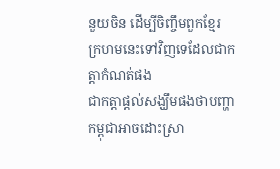នួយចិន ដើម្បីចិញ្ចឹមពួកខ្មែរ
ក្រហមនេះទៅវិញទេដែលជាកត្តាកំណត់ផង
ជាកត្តាផ្តល់សង្ឃឹមផងថាបញ្ហាកម្ពុជាអាចដោះស្រា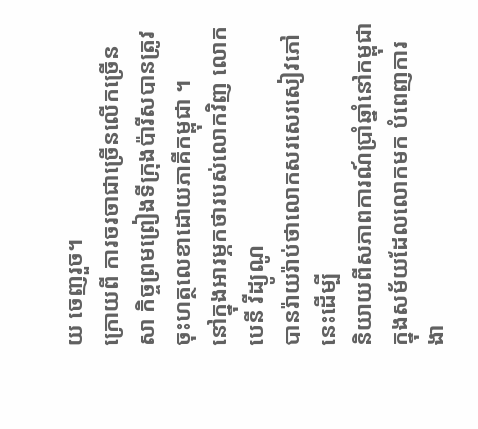យ ចេញរួច។
ក្រោយពី ការចរចាជាច្រើនលើកច្រើនសា កិច្ចព្រមព្រៀងទីក្រុងប៉ារីសបានត្រូវចុះហត្ថលេខាដោយភាគីកម្ពុជា ។
នៅក្នុងអារម្ភកថារបស់លោកវិញ លោក បេនី វីដ្យូណូ
បានរ៉ាយរ៉ាប់ថាលោកសរសេរសៀវភៅនេះដើម្បី
និយាយពីសភាពការណ៍ប្រាំឆ្នាំនៅកម្ពុជាក្នុងសម័យដែលលោកមក បំពេញការងា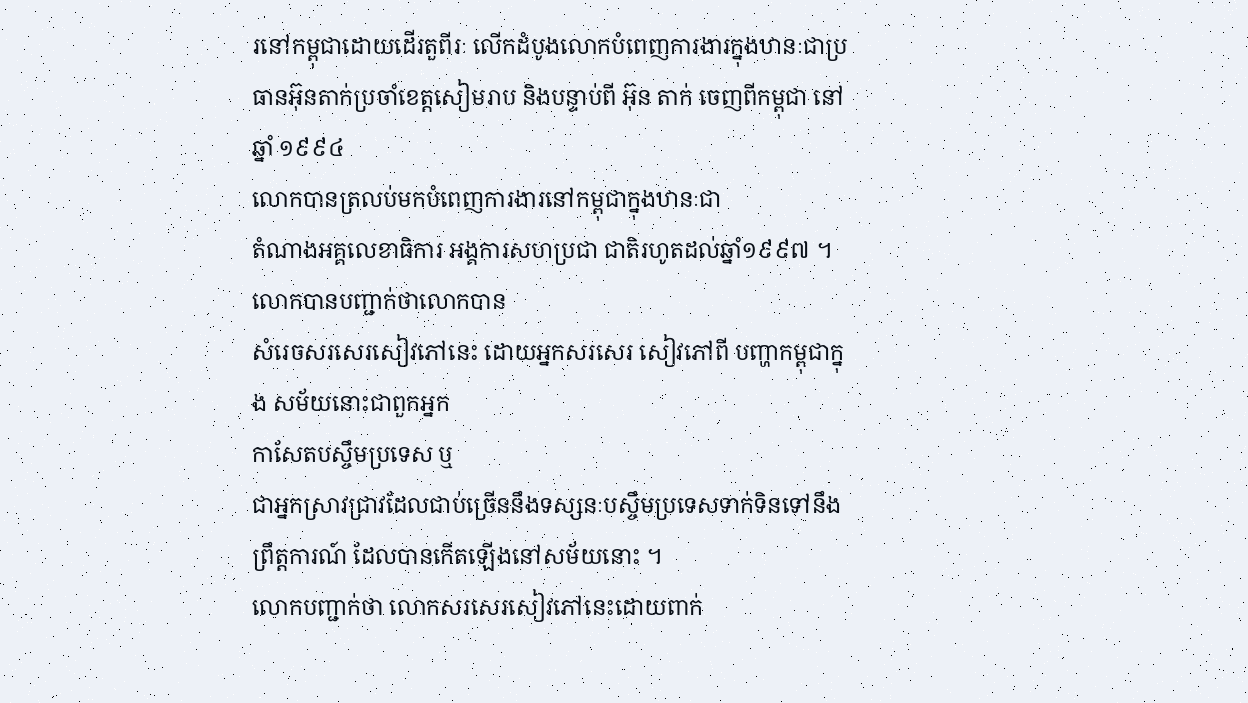រនៅកម្ពុជាដោយដើរតួពីរៈ លើកដំបូងលោកបំពេញការងារក្នុងឋានៈជាប្រធានអ៊ុនតាក់ប្រចាំខេត្តសៀមរាប និងបន្ទាប់ពី អ៊ុន តាក់ ចេញពីកម្ពុជា នៅឆ្នាំ ១៩៩៤
លោកបានត្រលប់មកបំពេញការងារនៅកម្ពុជាក្នុងឋានៈជា
តំណាងអគ្គលេខាធិការ អង្គការសហប្រជា ជាតិរហូតដល់ឆ្នាំ១៩៩៧ ។ លោកបានបញ្ជាក់ថាលោកបាន
សំរេចសរសេរសៀវភៅនេះ ដោយអ្នកសរសេរ សៀវភៅពី បញ្ហាកម្ពុជាក្នុង សម័យនោះជាពួកអ្នក
កាសែតបស្ចឹមប្រទេស ឬ
ជាអ្នកស្រាវជ្រាវដែលជាប់ច្រើននឹងទស្សនៈបស្ចឹមប្រទេសទាក់ទិនទៅនឹង
ព្រឹត្តការណ៍ ដែលបានកើតឡើងនៅសម័យនោះ ។
លោកបញ្ជាក់ថា លោកសរសេរសៀវភៅនេះដោយពាក់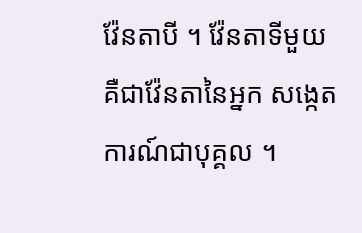វ៉ែនតាបី ។ វ៉ែនតាទីមួយ
គឺជាវ៉ែនតានៃអ្នក សង្កេតការណ៍ជាបុគ្គល ។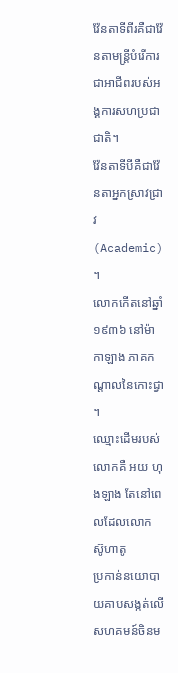វ៉ែនតាទីពីរគឺជាវ៉ែនតាមន្ត្រីបំរើការជាអាជីពរបស់អង្គការសហប្រជាជាតិ។
វ៉ែនតាទីបីគឺជាវ៉ែនតាអ្នកស្រាវជ្រាវ(Academic)
។
លោកកើតនៅឆ្នាំ ១៩៣៦ នៅម៉ាកាឡាង ភាគកណ្តាលនៃកោះជ្វា ។
ឈ្មោះដើមរបស់លោកគឺ អយ ហុងឡាង តែនៅពេលដែលលោក ស៊ូហាតូ
ប្រកាន់នយោបាយគាបសង្កត់លើសហគមន៍ចិនម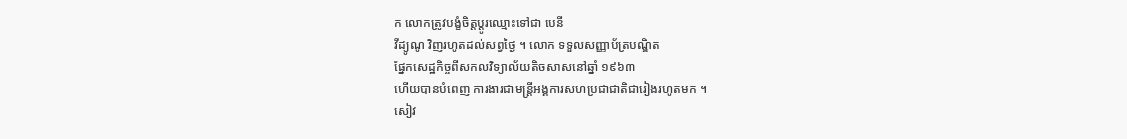ក លោកត្រូវបង្ខំចិត្តប្តូរឈ្មោះទៅជា បេនី
វីដ្យូណូ វិញរហូតដល់សព្វថ្ងៃ ។ លោក ទទួលសញ្ញាប័ត្របណ្ឌិត
ផ្នែកសេដ្ឋកិច្ចពីសកលវិទ្យាល័យតិចសាសនៅឆ្នាំ ១៩៦៣
ហើយបានបំពេញ ការងារជាមន្ត្រីអង្គការសហប្រជាជាតិជារៀងរហូតមក ។
សៀវ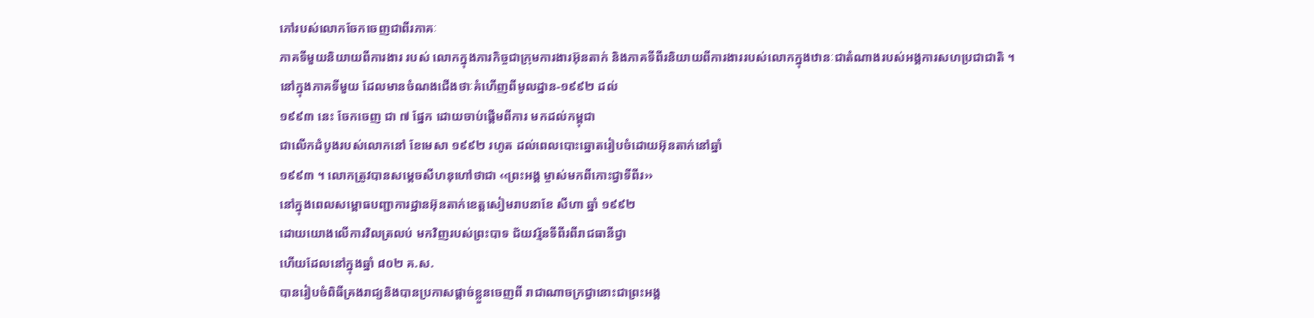ភៅរបស់លោកចែកចេញជាពីរភាគៈ
ភាគទីមួយនិយាយពីការងារ របស់ លោកក្នុងភារកិច្ចជាក្រុមការងារអ៊ុនតាក់ និងភាគទីពីរនិយាយពីការងាររបស់លោកក្នុងឋានៈជាតំណាងរបស់អង្គការសហប្រជាជាតិ ។
នៅក្នុងភាគទីមួយ ដែលមានចំណងជើងថាៈគំហើញពីមូលដ្ឋាន-១៩៩២ ដល់
១៩៩៣ នេះ ចែកចេញ ជា ៧ ផ្នែក ដោយចាប់ផ្តើមពីការ មកដល់កម្ពុជា
ជាលើកដំបូងរបស់លោកនៅ ខែមេសា ១៩៩២ រហូត ដល់ពេលបោះឆ្នោតរៀបចំដោយអ៊ុនតាក់នៅឆ្នាំ
១៩៩៣ ។ លោកត្រូវបានសម្តេចសីហនុហៅថាជា ‹‹ព្រះអង្គ ម្ចាស់មកពីកោះជ្វាទីពីរ››
នៅក្នុងពេលសម្ពោធបញ្ជាការដ្ឋានអ៊ុនតាក់ខេត្តសៀមរាបនាខែ សីហា ឆ្នាំ ១៩៩២
ដោយយោងលើការវិលត្រលប់ មកវិញរបស់ព្រះបាទ ជ័យវរ្ម័នទីពីរពីរាជធានីជ្វា
ហើយដែលនៅក្នុងឆ្នាំ ៨០២ គ.ស.
បានរៀបចំពិធីគ្រងរាជ្យនិងបានប្រកាសផ្តាច់ខ្លួនចេញពី រាជាណាចក្រជ្វានោះជាព្រះអង្គ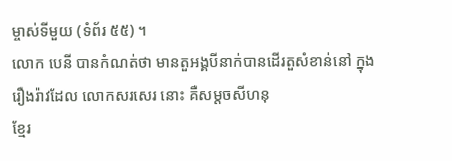ម្ចាស់ទីមួយ (ទំព័រ ៥៥) ។
លោក បេនី បានកំណត់ថា មានតួអង្គបីនាក់បានដើរតួសំខាន់នៅ ក្នុងរឿងរ៉ាវដែល លោកសរសេរ នោះ គឺសម្តចសីហនុ
ខ្មែរ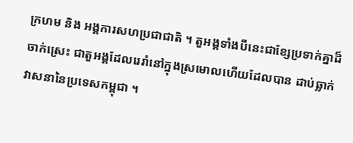ក្រហម និង អង្គការសហប្រជាជាតិ ។ តួអង្គទាំងបីនេះជាខ្សែប្រទាក់គ្នាដ៏ចាក់ស្រេះ ជាតួអង្គដែលរេរាំនៅក្នុងស្រមោលហើយដែលបាន ដាប់ឆ្លាក់វាសនានៃប្រទេសកម្ពុជា ។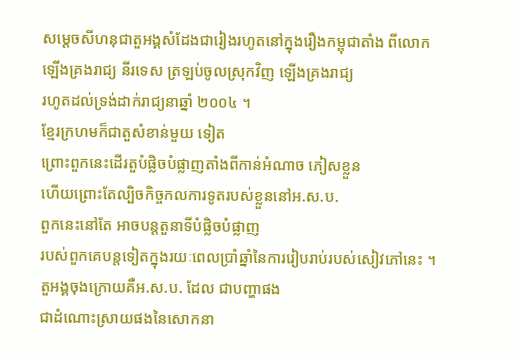សម្តេចសីហនុជាតួអង្គសំដែងជារៀងរហូតនៅក្នុងរឿងកម្ពុជាតាំង ពីលោកឡើងគ្រងរាជ្យ នីរទេស ត្រឡប់ចូលស្រុកវិញ ឡើងគ្រងរាជ្យ
រហូតដល់ទ្រង់ដាក់រាជ្យនាឆ្នាំ ២០០៤ ។
ខ្មែរក្រហមក៏ជាតួសំខាន់មួយ ទៀត
ព្រោះពួកនេះដើរតួបំផ្លិចបំផ្លាញតាំងពីកាន់អំណាច ភៀសខ្លួន
ហើយព្រោះតែល្បិចកិច្ចកលការទូតរបស់ខ្លួននៅអ.ស.ប.
ពួកនេះនៅតែ អាចបន្តតួនាទីបំផ្លិចបំផ្លាញ
របស់ពួកគេបន្តទៀតក្នុងរយៈពេលប្រាំឆ្នាំនៃការរៀបរាប់របស់សៀវភៅនេះ ។
តួអង្គចុងក្រោយគឺអ.ស.ប. ដែល ជាបញ្ហាផង
ជាដំណោះស្រាយផងនៃសោកនា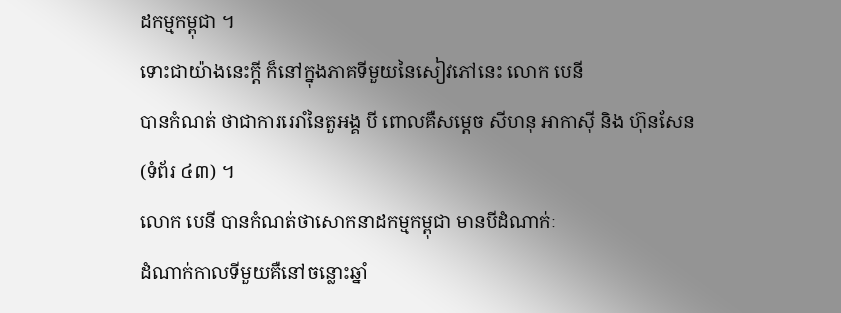ដកម្មកម្ពុជា ។
ទោះជាយ៉ាងនេះក្តី ក៏នៅក្នុងភាគទីមួយនៃសៀវភៅនេះ លោក បេនី
បានកំណត់ ថាជាការរេរាំនៃតួអង្គ បី ពោលគឺសម្តេច សីហនុ អាកាស៊ី និង ហ៊ុនសែន
(ទំព័រ ៤៣) ។
លោក បេនី បានកំណត់ថាសោកនាដកម្មកម្ពុជា មានបីដំណាក់ៈ
ដំណាក់កាលទីមួយគឺនៅចន្លោះឆ្នាំ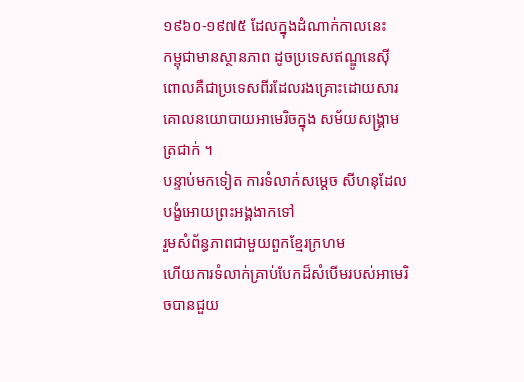១៩៦០-១៩៧៥ ដែលក្នុងដំណាក់កាលនេះ
កម្ពុជាមានស្ថានភាព ដូចប្រទេសឥណ្ឌូនេស៊ី
ពោលគឺជាប្រទេសពីរដែលរងគ្រោះដោយសារគោលនយោបាយអាមេរិចក្នុង សម័យសង្គ្រាមត្រជាក់ ។
បន្ទាប់មកទៀត ការទំលាក់សម្តេច សីហនុដែលបង្ខំអោយព្រះអង្គងាកទៅ
រួមសំព័ន្ធភាពជាមួយពួកខ្មែរក្រហម
ហើយការទំលាក់គ្រាប់បែកដ៏សំបើមរបស់អាមេរិចបានជួយ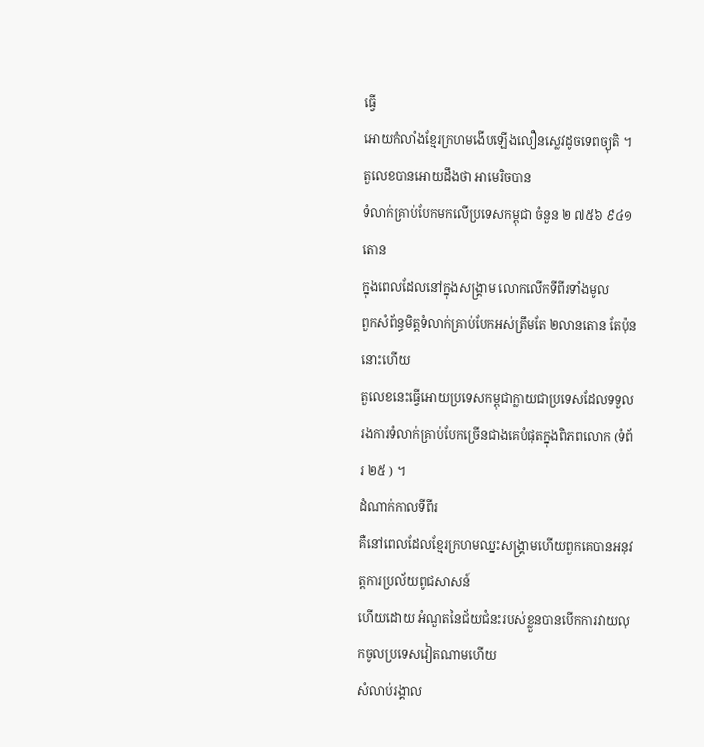ធ្វើ
អោយកំលាំងខ្មែរក្រហមងើបឡើងលឿនស្លេវដូចទេពច្យុតិ ។ តួលេខបានអោយដឹងថា អាមេរិចបាន
ទំលាក់គ្រាប់បែកមកលើប្រទេសកម្ពុជា ចំនួន ២ ៧៥៦ ៩៤១ តោន
ក្នុងពេលដែលនៅក្នុងសង្គ្រាម លោកលើកទីពីរទាំងមូល
ពួកសំព័ន្ធមិត្តទំលាក់គ្រាប់បែកអស់ត្រឹមតែ ២លានតោន តែប៉ុននោះហើយ
តួលេខនេះធ្វើអោយប្រទេសកម្ពុជាក្លាយជាប្រទេសដែលទទួលរងការទំលាក់គ្រាប់បែកច្រើនជាងគេបំផុតក្នុងពិភពលោក (ទំព័រ ២៥ ) ។
ដំណាក់កាលទីពីរ
គឺនៅពេលដែលខ្មែរក្រហមឈ្នះសង្គ្រាមហើយពួកគេបានអនុវត្តការប្រល័យពូជសាសន៍
ហើយដោយ អំណួតនៃជ័យជំនះរបស់ខ្លួនបានបើកការវាយលុកចូលប្រទេសវៀតណាមហើយ
សំលាប់រង្គាល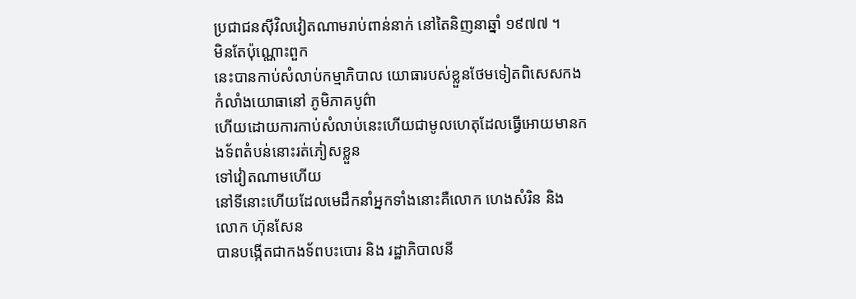ប្រជាជនស៊ីវិលវៀតណាមរាប់ពាន់នាក់ នៅតៃនិញនាឆ្នាំ ១៩៧៧ ។
មិនតែប៉ុណ្ណោះពួក
នេះបានកាប់សំលាប់កម្មាភិបាល យោធារបស់ខ្លួនថែមទៀតពិសេសកង កំលាំងយោធានៅ ភូមិភាគបូព៌ា
ហើយដោយការកាប់សំលាប់នេះហើយជាមូលហេតុដែលធ្វើអោយមានកងទ័ពតំបន់នោះរត់ភៀសខ្លួន
ទៅវៀតណាមហើយ
នៅទីនោះហើយដែលមេដឹកនាំអ្នកទាំងនោះគឺលោក ហេងសំរិន និង លោក ហ៊ុនសែន
បានបង្កើតជាកងទ័ពបះបោរ និង រដ្ឋាភិបាលនី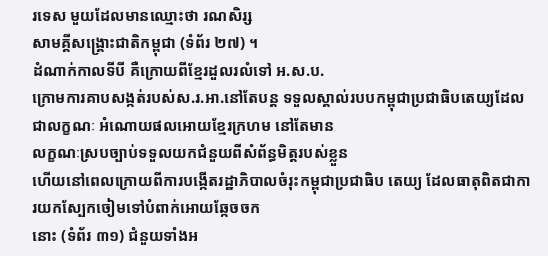រទេស មួយដែលមានឈ្មោះថា រណសិរ្ស
សាមគ្គីសង្គ្រោះជាតិកម្ពុជា (ទំព័រ ២៧) ។
ដំណាក់កាលទីបី គឺក្រោយពីខ្មែរដួលរលំទៅ អ.ស.ប.
ក្រោមការគាបសង្កត់របស់ស.រ.អា.នៅតែបន្ត ទទួលស្គាល់របបកម្ពុជាប្រជាធិបតេយ្យដែលជាលក្ខណៈ អំណោយផលអោយខ្មែរក្រហម នៅតែមាន
លក្ខណៈស្របច្បាប់ទទួលយកជំនួយពីសំព័ន្ធមិត្តរបស់ខ្លួន
ហើយនៅពេលក្រោយពីការបង្កើតរដ្ឋាភិបាលចំរុះកម្ពុជាប្រជាធិប តេយ្យ ដែលធាតុពិតជាការយកស្បែកចៀមទៅបំពាក់អោយឆ្កែចចក
នោះ (ទំព័រ ៣១) ជំនួយទាំងអ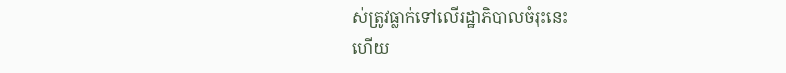ស់ត្រូវធ្លាក់ទៅលើរដ្ឋាភិបាលចំរុះនេះ
ហើយ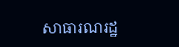សាធារណរដ្ឋ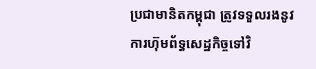ប្រជាមានិតកម្ពុជា ត្រូវទទួលរងនូវការហ៊ុមព័ទ្ធសេដ្ឋកិច្ចទៅវិ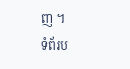ញ ។
ទំព័រប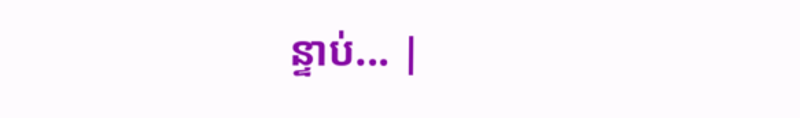ន្ទាប់... |